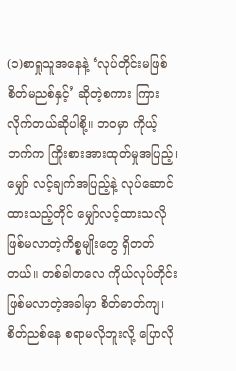(၁)စာရှုသူအနေနဲ့ ‘လုပ်တိုင်းမဖြစ် စိတ်မညစ်နှင့်’ ဆိုတဲ့စကား ကြားလိုက်တယ်ဆိုပါစို့။ ဘဝမှာ ကိုယ့်ဘက်က ကြိုးစားအားထုတ်မှုအပြည့်၊ မျှော် လင့်ချက်အပြည့်နဲ့ လုပ်ဆောင်ထားသည့်တိုင် မျှော်လင့်ထားသလို ဖြစ်မလာတဲ့ကိစ္စမျိုးတွေ ရှိတတ်တယ်။ တစ်ခါတလေ ကိုယ်လုပ်တိုင်းဖြစ်မလာတဲ့အခါမှာ စိတ်ဓာတ်ကျ၊ စိတ်ညစ်နေ စရာမလိုဘူးလို့ ပြောလို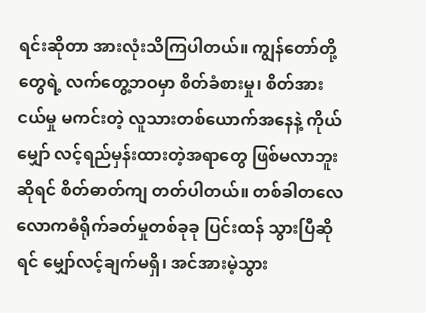ရင်းဆိုတာ အားလုံးသိကြပါတယ်။ ကျွန်တော်တို့တွေရဲ့ လက်တွေ့ဘဝမှာ စိတ်ခံစားမှု၊ စိတ်အားငယ်မှု မကင်းတဲ့ လူသားတစ်ယောက်အနေနဲ့ ကိုယ်မျှော် လင့်ရည်မှန်းထားတဲ့အရာတွေ ဖြစ်မလာဘူးဆိုရင် စိတ်ဓာတ်ကျ တတ်ပါတယ်။ တစ်ခါတလေ လောကဓံရိုက်ခတ်မှုတစ်ခုခု ပြင်းထန် သွားပြီဆိုရင် မျှော်လင့်ချက်မရှိ၊ အင်အားမဲ့သွား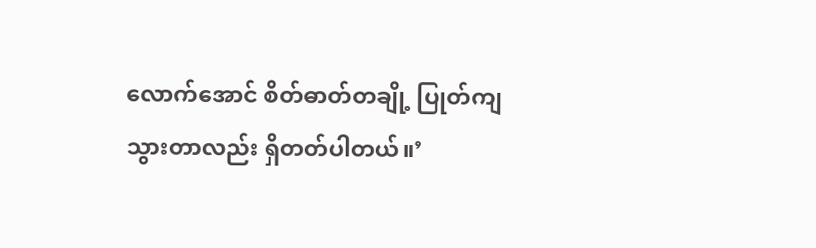လောက်အောင် စိတ်ဓာတ်တချို့ ပြုတ်ကျသွားတာလည်း ရှိတတ်ပါတယ်။’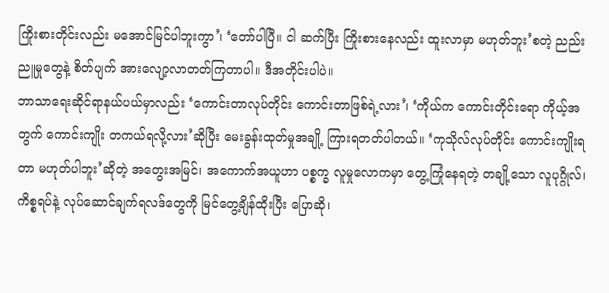ကြိုးစားတိုင်းလည်း မအောင်မြင်ပါဘူးကွာ’၊ ‘တော်ပါပြီ။ ငါ ဆက်ပြီး ကြိုးစားနေလည်း ထူးလာမှာ မဟုတ်ဘူး’စတဲ့ ညည်းညူမှုတွေနဲ့ စိတ်ပျက် အားလျော့လာတတ်ကြတာပါ။ ဒီအတိုင်းပါပဲ။
ဘာသာရေးဆိုင်ရာနယ်ပယ်မှာလည်း ‘ကောင်းတာလုပ်တိုင်း ကောင်းတာဖြစ်ရဲ့လား’၊ ‘ကိုယ်က ကောင်းတိုင်းရော ကိုယ့်အတွက် ကောင်းကျိုး တကယ်ရလို့လား’ဆိုပြီး မေးခွန်းထုတ်မှုအချို့ ကြားရတတ်ပါတယ်။ ‘ကုသိုလ်လုပ်တိုင်း ကောင်းကျိုးရတာ မဟုတ်ပါဘူး’ဆိုတဲ့ အတွေးအမြင်၊ အကောက်အယူဟာ ပစ္စက္ခ လူမှုလောကမှာ တွေ့ကြုံနေရတဲ့ တချို့သော လူပုဂ္ဂိုလ်၊ ကိစ္စရပ်နဲ့ လုပ်ဆောင်ချက်ရလဒ်တွေကို မြင်တွေ့ချိန်ထိုးပြီး ပြောဆို၊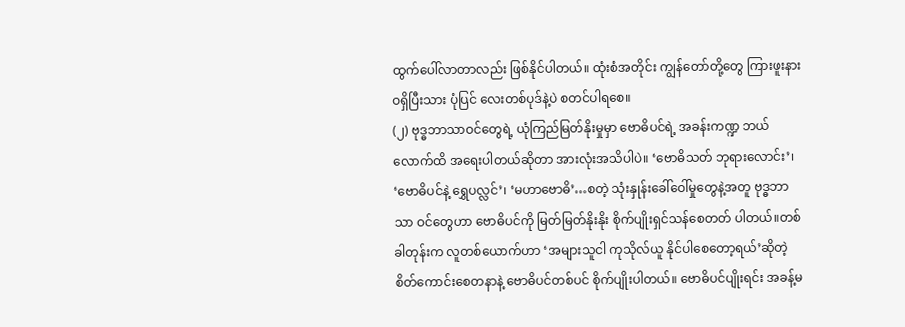ထွက်ပေါ်လာတာလည်း ဖြစ်နိုင်ပါတယ်။ ထုံးစံအတိုင်း ကျွန်တော်တို့တွေ ကြားဖူးနားဝရှိပြီးသား ပုံပြင် လေးတစ်ပုဒ်နဲ့ပဲ စတင်ပါရစေ။
(၂) ဗုဒ္ဓဘာသာဝင်တွေရဲ့ ယုံကြည်မြတ်နိုးမှုမှာ ဗောဓိပင်ရဲ့ အခန်းကဏ္ဍ ဘယ်လောက်ထိ အရေးပါတယ်ဆိုတာ အားလုံးအသိပါပဲ။ ‘ဗောဓိသတ် ဘုရားလောင်း’၊ ‘ဗောဓိပင်နဲ့ ရွှေပလ္လင်’၊ ‘မဟာဗောဓိ’…စတဲ့ သုံးနှုန်းခေါ်ဝေါ်မှုတွေနဲ့အတူ ဗုဒ္ဓဘာသာ ဝင်တွေဟာ ဗောဓိပင်ကို မြတ်မြတ်နိုးနိုး စိုက်ပျိုးရှင်သန်စေတတ် ပါတယ်။တစ်ခါတုန်းက လူတစ်ယောက်ဟာ ‘အများသူငါ ကုသိုလ်ယူ နိုင်ပါစေတော့ရယ်’ဆိုတဲ့ စိတ်ကောင်းစေတနာနဲ့ ဗောဓိပင်တစ်ပင် စိုက်ပျိုးပါတယ်။ ဗောဓိပင်ပျိုးရင်း အခန့်မ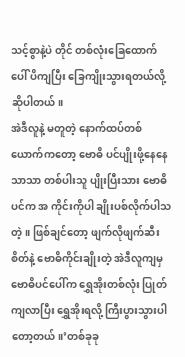သင့်စွာနဲ့ပဲ တိုင် တစ်လုံးခြေထောက်ပေါ် ပိကျပြီး ခြေကျိုးသွားရတယ်လို့ ဆိုပါတယ်။
အဲဒီလူနဲ့ မတူတဲ့ နောက်ထပ်တစ်ယောက်ကတော့ ဗောဓိ ပင်ပျိုးဖို့နေနေသာသာ တစ်ပါးသူ ပျိုးပြီးသား ဗောဓိပင်က အ ကိုင်းကိုပါ ချိုးပစ်လိုက်ပါသတဲ့။ ဖြစ်ချင်တော့ ဖျက်လိုဖျက်ဆီးစိတ်နဲ့ ဗောဓိကိုင်းချိုးတဲ့ အဲဒီလူကျမှ ဗောဓိပင်ပေါ်က ရွှေအိုးတစ်လုံး ပြုတ်ကျလာပြီး ရွှေအိုးရလို့ ကြီးပွားသွားပါတော့တယ်။’တစ်ခုခု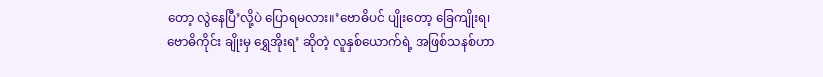တော့ လွဲနေပြီ’လို့ပဲ ပြောရမလား။’ဗောဓိပင် ပျိုးတော့ ခြေကျိုးရ၊ ဗောဓိကိုင်း ချိုးမှ ရွှေအိုးရ’ ဆိုတဲ့ လူနှစ်ယောက်ရဲ့ အဖြစ်သနစ်ဟာ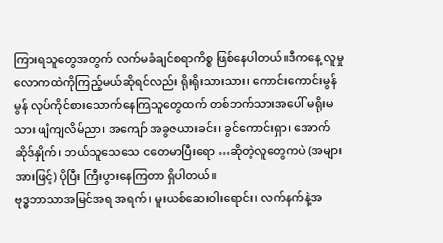ကြားရသူတွေအတွက် လက်မခံချင်စရာကိစ္စ ဖြစ်နေပါတယ်။ဒီကနေ့ လူမှုလောကထဲကိုကြည့်မယ်ဆိုရင်လည်း ရိုးရိုးသားသား၊ ကောင်းကောင်းမွန်မွန် လုပ်ကိုင်စားသောက်နေကြသူတွေထက် တစ်ဘက်သားအပေါ် မရိုးမသား ဖျံကျလိမ်ညာ၊ အကျော် အခွဇယားခင်း၊ ခွင်ကောင်းရှာ၊ အောက်ဆိုဒ်နှိုက်၊ ဘယ်သူသေသေ ငတေမာပြီးရော …ဆိုတဲ့လူတွေကပဲ (အများအားဖြင့်) ပိုပြီး ကြီးပွားနေကြတာ ရှိပါတယ်။
ဗုဒ္ဓဘာသာအမြင်အရ အရက်၊ မူးယစ်ဆေးဝါးရောင်း၊ လက်နက်နဲ့အ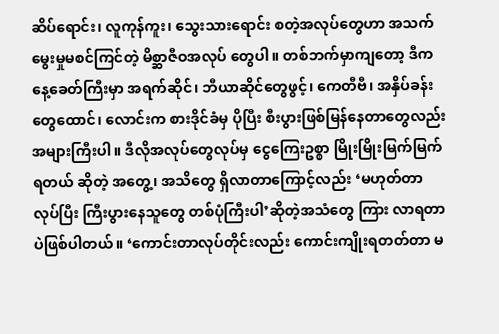ဆိပ်ရောင်း၊ လူကုန်ကူး၊ သွေးသားရောင်း စတဲ့အလုပ်တွေဟာ အသက်မွေးမှုမစင်ကြင်တဲ့ မိစ္ဆာဇီဝအလုပ် တွေပါ။ တစ်ဘက်မှာကျတော့ ဒီကနေ့ခေတ်ကြီးမှာ အရက်ဆိုင်၊ ဘီယာဆိုင်တွေဖွင့်၊ ကေတီဗီ၊ အနှိပ်ခန်းတွေထောင်၊ လောင်းက စားဒိုင်ခံမှ ပိုပြီး စီးပွားဖြစ်မြန်နေတာတွေလည်း အများကြီးပါ။ ဒီလိုအလုပ်တွေလုပ်မှ ငွေကြေးဥစ္စာ မြိုးမြိုးမြက်မြက်ရတယ် ဆိုတဲ့ အတွေ့၊ အသိတွေ ရှိလာတာကြောင့်လည်း ‘မဟုတ်တာ လုပ်ပြီး ကြီးပွားနေသူတွေ တစ်ပုံကြီးပါ’ဆိုတဲ့အသံတွေ ကြား လာရတာပဲဖြစ်ပါတယ်။ ‘ကောင်းတာလုပ်တိုင်းလည်း ကောင်းကျိုးရတတ်တာ မ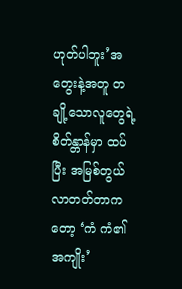ဟုတ်ပါဘူး’အတွေးနဲ့အတူ တချို့သောလူတွေရဲ့စိတ်န္တာန်မှာ ထပ်ပြီး အမြစ်တွယ်လာတတ်တာကတော့ ‘ကံ ကံ၏အကျိုး’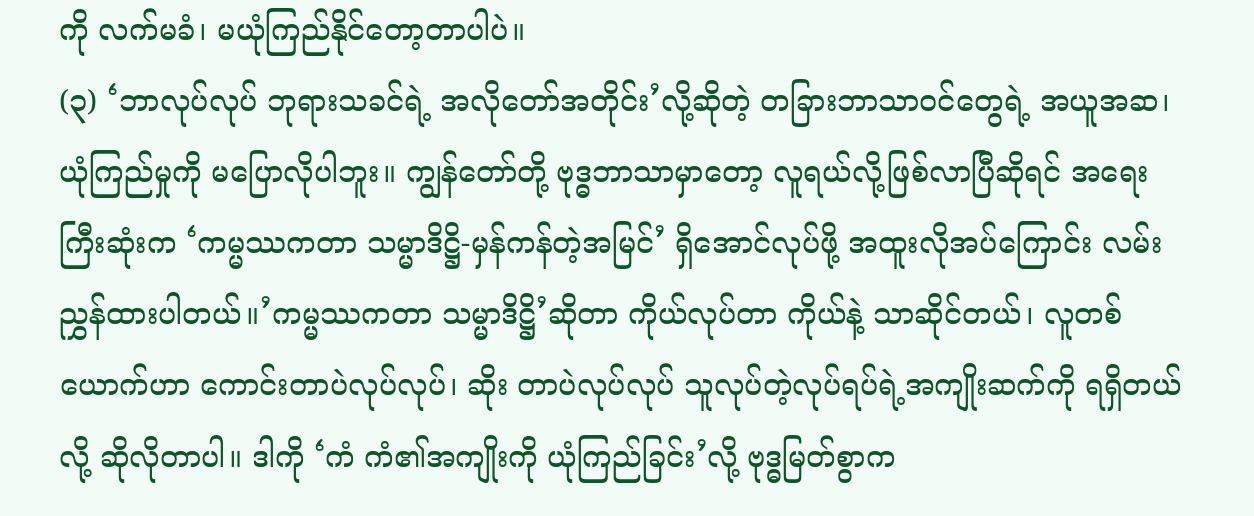ကို လက်မခံ၊ မယုံကြည်နိုင်တော့တာပါပဲ။
(၃) ‘ဘာလုပ်လုပ် ဘုရားသခင်ရဲ့ အလိုတော်အတိုင်း’လို့ဆိုတဲ့ တခြားဘာသာဝင်တွေရဲ့ အယူအဆ၊ ယုံကြည်မှုကို မပြောလိုပါဘူး။ ကျွန်တော်တို့ ဗုဒ္ဓဘာသာမှာတော့ လူရယ်လို့ဖြစ်လာပြီဆိုရင် အရေးကြီးဆုံးက ‘ကမ္မဿကတာ သမ္မာဒိဋ္ဌိ-မှန်ကန်တဲ့အမြင်’ ရှိအောင်လုပ်ဖို့ အထူးလိုအပ်ကြောင်း လမ်းညွှန်ထားပါတယ်။’ကမ္မဿကတာ သမ္မာဒိဋ္ဌိ’ဆိုတာ ကိုယ်လုပ်တာ ကိုယ်နဲ့ သာဆိုင်တယ်၊ လူတစ်ယောက်ဟာ ကောင်းတာပဲလုပ်လုပ်၊ ဆိုး တာပဲလုပ်လုပ် သူလုပ်တဲ့လုပ်ရပ်ရဲ့အကျိုးဆက်ကို ရရှိတယ်လို့ ဆိုလိုတာပါ။ ဒါကို ‘ကံ ကံ၏အကျိုးကို ယုံကြည်ခြင်း’လို့ ဗုဒ္ဓမြတ်စွာက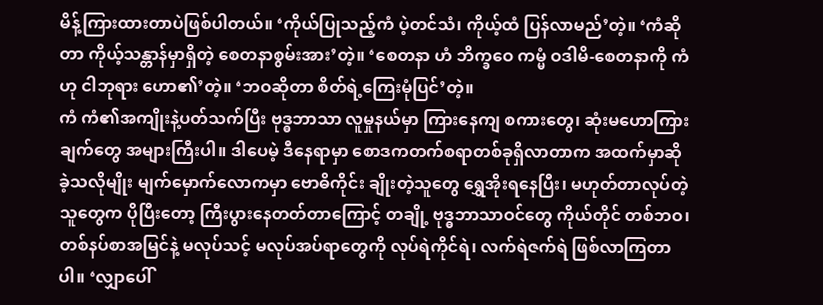မိန့်ကြားထားတာပဲဖြစ်ပါတယ်။ ‘ကိုယ်ပြုသည့်ကံ ပဲ့တင်သံ၊ ကိုယ့်ထံ ပြန်လာမည်’တဲ့။ ‘ကံဆိုတာ ကိုယ့်သန္တာန်မှာရှိတဲ့ စေတနာစွမ်းအား’တဲ့။ ‘စေတနာ ဟံ ဘိက္ခဝေ ကမ္မံ ဝဒါမိ-စေတနာကို ကံဟု ငါဘုရား ဟော၏’တဲ့။ ‘ဘဝဆိုတာ စိတ်ရဲ့ကြေးမုံပြင်’တဲ့။
ကံ ကံ၏အကျိုးနဲ့ပတ်သက်ပြီး ဗုဒ္ဓဘာသာ လူမှုနယ်မှာ ကြားနေကျ စကားတွေ၊ ဆုံးမဟောကြားချက်တွေ အများကြီးပါ။ ဒါပေမဲ့ ဒီနေရာမှာ စောဒကတက်စရာတစ်ခုရှိလာတာက အထက်မှာဆိုခဲ့သလိုမျိုး မျက်မှောက်လောကမှာ ဗောဓိကိုင်း ချိုးတဲ့သူတွေ ရွှေအိုးရနေပြီး၊ မဟုတ်တာလုပ်တဲ့သူတွေက ပိုပြီးတော့ ကြီးပွားနေတတ်တာကြောင့် တချို့ ဗုဒ္ဓဘာသာဝင်တွေ ကိုယ်တိုင် တစ်ဘဝ၊ တစ်နပ်စာအမြင်နဲ့ မလုပ်သင့် မလုပ်အပ်ရာတွေကို လုပ်ရဲကိုင်ရဲ၊ လက်ရဲဇက်ရဲ ဖြစ်လာကြတာပါ။ ‘လျှာပေါ်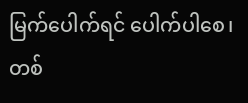မြက်ပေါက်ရင် ပေါက်ပါစေ၊ တစ်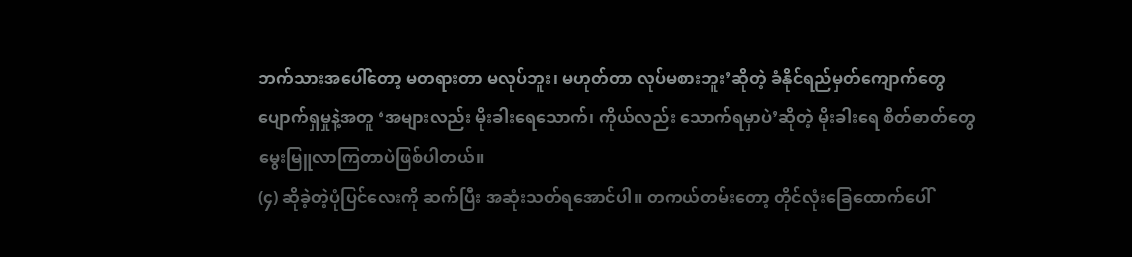ဘက်သားအပေါ်တော့ မတရားတာ မလုပ်ဘူး၊ မဟုတ်တာ လုပ်မစားဘူး’ဆိုတဲ့ ခံနိုင်ရည်မှတ်ကျောက်တွေ ပျောက်ရှမှုနဲ့အတူ ‘အများလည်း မိုးခါးရေသောက်၊ ကိုယ်လည်း သောက်ရမှာပဲ’ဆိုတဲ့ မိုးခါးရေ စိတ်ဓာတ်တွေ မွေးမြူလာကြတာပဲဖြစ်ပါတယ်။
(၄) ဆိုခဲ့တဲ့ပုံပြင်လေးကို ဆက်ပြီး အဆုံးသတ်ရအောင်ပါ။ တကယ်တမ်းတော့ တိုင်လုံးခြေထောက်ပေါ်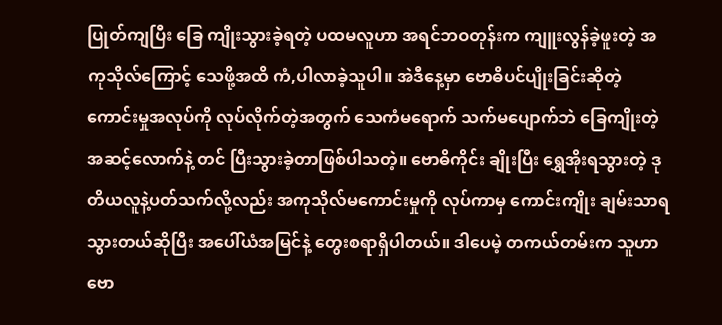ပြုတ်ကျပြီး ခြေ ကျိုးသွားခဲ့ရတဲ့ ပထမလူဟာ အရင်ဘဝတုန်းက ကျူးလွန်ခဲ့ဖူးတဲ့ အကုသိုလ်ကြောင့် သေဖို့အထိ ကံ,ပါလာခဲ့သူပါ။ အဲဒီနေ့မှာ ဗောဓိပင်ပျိုးခြင်းဆိုတဲ့ ကောင်းမှုအလုပ်ကို လုပ်လိုက်တဲ့အတွက် သေကံမရောက် သက်မပျောက်ဘဲ ခြေကျိုးတဲ့အဆင့်လောက်နဲ့ တင် ပြီးသွားခဲ့တာဖြစ်ပါသတဲ့။ ဗောဓိကိုင်း ချိုးပြီး ရွှေအိုးရသွားတဲ့ ဒုတိယလူနဲ့ပတ်သက်လို့လည်း အကုသိုလ်မကောင်းမှုကို လုပ်ကာမှ ကောင်းကျိုး ချမ်းသာရသွားတယ်ဆိုပြီး အပေါ်ယံအမြင်နဲ့ တွေးစရာရှိပါတယ်။ ဒါပေမဲ့ တကယ်တမ်းက သူဟာ ဗော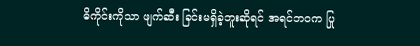ဓိကိုင်းကိုသာ ဖျက်ဆီး ခြင်းမရှိခဲ့ဘူးဆိုရင် အရင်ဘဝက ပြု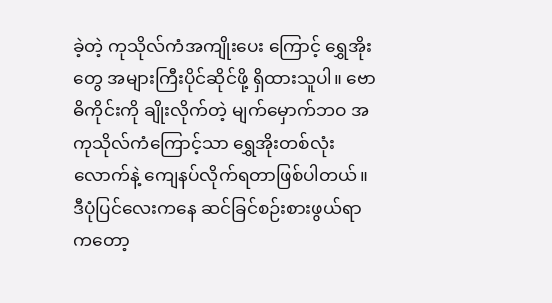ခဲ့တဲ့ ကုသိုလ်ကံအကျိုးပေး ကြောင့် ရွှေအိုးတွေ အများကြီးပိုင်ဆိုင်ဖို့ ရှိထားသူပါ။ ဗောဓိကိုင်းကို ချိုးလိုက်တဲ့ မျက်မှောက်ဘဝ အကုသိုလ်ကံကြောင့်သာ ရွှေအိုးတစ်လုံးလောက်နဲ့ ကျေနပ်လိုက်ရတာဖြစ်ပါတယ်။ ဒီပုံပြင်လေးကနေ ဆင်ခြင်စဉ်းစားဖွယ်ရာကတော့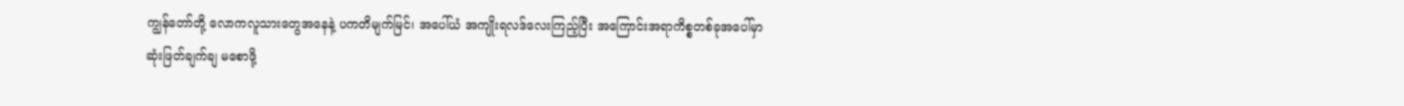ကျွန်တော်တို့ လောကလူသားတွေအနေနဲ့ ပကတိမျက်မြင်၊ အပေါ်ယံ အကျိုးရလဒ်လေးကြည့်ပြီး အကြောင်းအရာကိစ္စတစ်ခုအပေါ်မှာ ဆုံးဖြတ်ချက်ချ မစောဖို့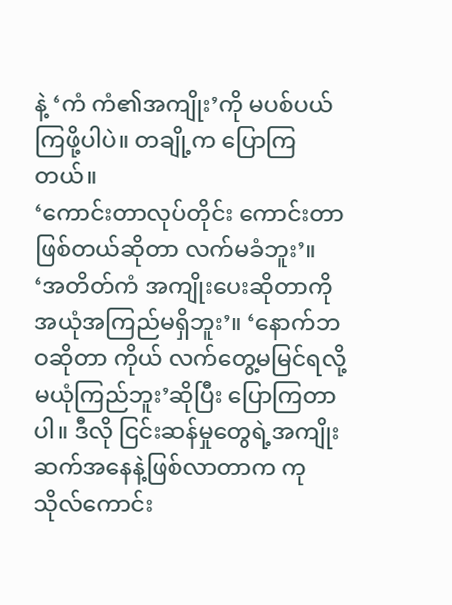နဲ့ ‘ကံ ကံ၏အကျိုး’ကို မပစ်ပယ်ကြဖို့ပါပဲ။ တချို့က ပြောကြတယ်။
‘ကောင်းတာလုပ်တိုင်း ကောင်းတာဖြစ်တယ်ဆိုတာ လက်မခံဘူး’။ ‘အတိတ်ကံ အကျိုးပေးဆိုတာကို အယုံအကြည်မရှိဘူး’။ ‘နောက်ဘဝဆိုတာ ကိုယ် လက်တွေ့မမြင်ရလို့ မယုံကြည်ဘူး’ဆိုပြီး ပြောကြတာပါ။ ဒီလို ငြင်းဆန်မှုတွေရဲ့အကျိုးဆက်အနေနဲ့ဖြစ်လာတာက ကုသိုလ်ကောင်း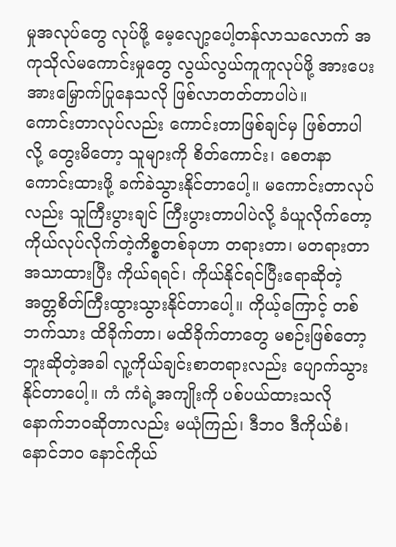မှုအလုပ်တွေ လုပ်ဖို့ မေ့လျော့ပေါ့တန်လာသလောက် အကုသိုလ်မကောင်းမှုတွေ လွယ်လွယ်ကူကူလုပ်ဖို့ အားပေးအားမြှောက်ပြုနေသလို ဖြစ်လာတတ်တာပါပဲ။
ကောင်းတာလုပ်လည်း ကောင်းတာဖြစ်ချင်မှ ဖြစ်တာပါလို့ တွေးမိတော့ သူများကို စိတ်ကောင်း၊ စေတနာကောင်းထားဖို့ ခက်ခဲသွားနိုင်တာပေါ့။ မကောင်းတာလုပ်လည်း သူကြီးပွားချင် ကြီးပွားတာပါပဲလို့ ခံယူလိုက်တော့ ကိုယ်လုပ်လိုက်တဲ့ကိစ္စတစ်ခုဟာ တရားတာ၊ မတရားတာအသာထားပြီး ကိုယ်ရရင်၊ ကိုယ်နိုင်ရင်ပြီးရောဆိုတဲ့ အတ္တစိတ်ကြီးထွားသွားနိုင်တာပေါ့။ ကိုယ့်ကြောင့် တစ်ဘက်သား ထိခိုက်တာ၊ မထိခိုက်တာတွေ မစဉ်းဖြစ်တော့ဘူးဆိုတဲ့အခါ လူ့ကိုယ်ချင်းစာတရားလည်း ပျောက်သွားနိုင်တာပေါ့။ ကံ ကံရဲ့အကျိုးကို ပစ်ပယ်ထားသလို နောက်ဘဝဆိုတာလည်း မယုံကြည်၊ ဒီဘဝ ဒီကိုယ်စံ၊ နောင်ဘဝ နောင်ကိုယ်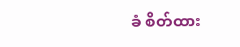ခံ စိတ်ထား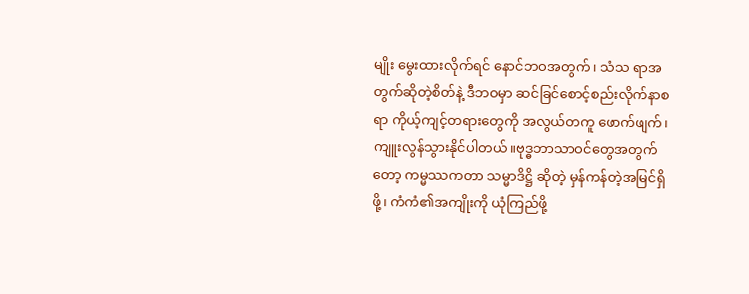မျိုး မွေးထားလိုက်ရင် နောင်ဘဝအတွက်၊ သံသ ရာအတွက်ဆိုတဲ့စိတ်နဲ့ ဒီဘဝမှာ ဆင်ခြင်စောင့်စည်းလိုက်နာစရာ ကိုယ့်ကျင့်တရားတွေကို အလွယ်တကူ ဖောက်ဖျက်၊ ကျူးလွန်သွားနိုင်ပါတယ်။ဗုဒ္ဓဘာသာဝင်တွေအတွက်တော့ ကမ္မဿကတာ သမ္မာဒိဋ္ဌိ ဆိုတဲ့ မှန်ကန်တဲ့အမြင်ရှိဖို့၊ ကံကံ၏အကျိုးကို ယုံကြည်ဖို့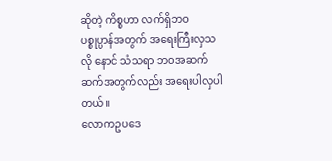ဆိုတဲ့ ကိစ္စဟာ လက်ရှိဘဝ ပစ္စုပ္ပာန်အတွက် အရေးကြီးလှသလို နောင် သံသရာ ဘဝအဆက်ဆက်အတွက်လည်း အရေးပါလှပါတယ်။
လောကဥပဒေ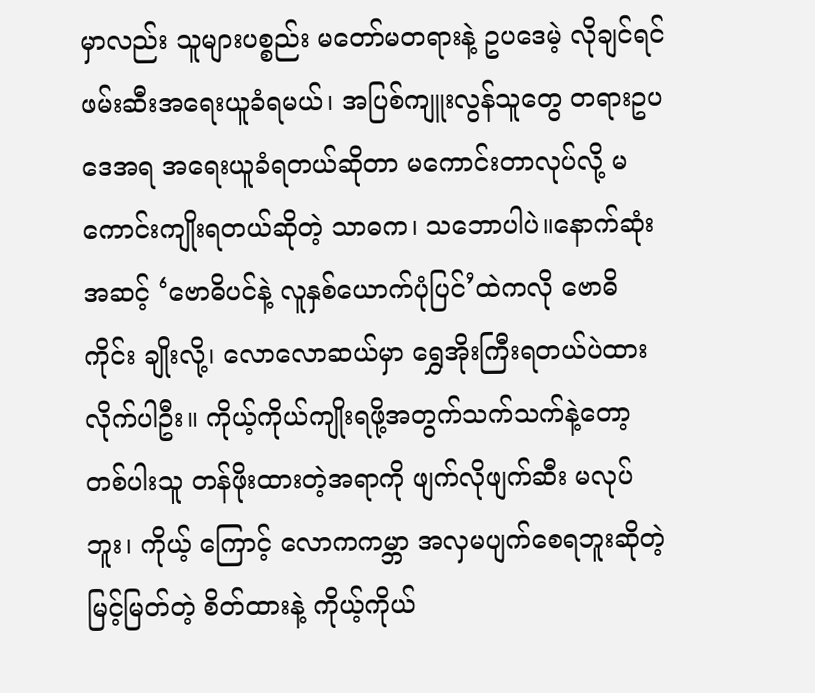မှာလည်း သူများပစ္စည်း မတော်မတရားနဲ့ ဥပဒေမဲ့ လိုချင်ရင် ဖမ်းဆီးအရေးယူခံရမယ်၊ အပြစ်ကျူးလွန်သူတွေ တရားဥပဒေအရ အရေးယူခံရတယ်ဆိုတာ မကောင်းတာလုပ်လို့ မကောင်းကျိုးရတယ်ဆိုတဲ့ သာဓက၊ သဘောပါပဲ။နောက်ဆုံးအဆင့် ‘ဗောဓိပင်နဲ့ လူနှစ်ယောက်ပုံပြင်’ထဲကလို ဗောဓိကိုင်း ချိုးလို့၊ လောလောဆယ်မှာ ရွှေအိုးကြီးရတယ်ပဲထား လိုက်ပါဦး။ ကိုယ့်ကိုယ်ကျိုးရဖို့အတွက်သက်သက်နဲ့တော့ တစ်ပါးသူ တန်ဖိုးထားတဲ့အရာကို ဖျက်လိုဖျက်ဆီး မလုပ်ဘူး၊ ကိုယ့် ကြောင့် လောကကမ္ဘာ အလှမပျက်စေရဘူးဆိုတဲ့ မြင့်မြတ်တဲ့ စိတ်ထားနဲ့ ကိုယ့်ကိုယ်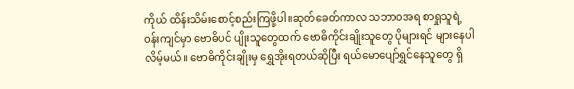ကိုယ် ထိန်းသိမ်းစောင့်စည်းကြဖို့ပါ။ဆုတ်ခေတ်ကာလ သဘာဝအရ စာရှုသူရဲ့ဝန်းကျင်မှာ ဗောဓိပင် ပျိုးသူတွေထက် ဗောဓိကိုင်းချိုးသူတွေ ပိုများရင် များနေပါလိမ့်မယ်။ ဗောဓိကိုင်းချိုးမှ ရွှေအိုးရတယ်ဆိုပြီး ရယ်မောပျော်ရွှင်နေသူတွေ ရှိ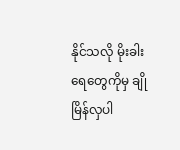နိုင်သလို မိုးခါးရေတွေကိုမှ ချိုမြိန်လှပါ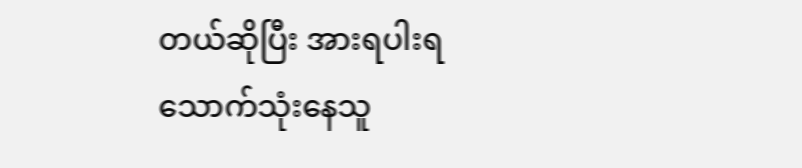တယ်ဆိုပြီး အားရပါးရ သောက်သုံးနေသူ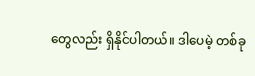တွေလည်း ရှိနိုင်ပါတယ်။ ဒါပေမဲ့ တစ်ခု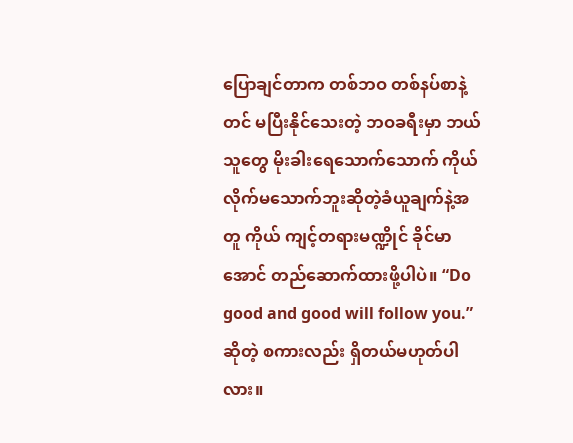ပြောချင်တာက တစ်ဘဝ တစ်နပ်စာနဲ့တင် မပြီးနိုင်သေးတဲ့ ဘဝခရီးမှာ ဘယ်သူတွေ မိုးခါးရေသောက်သောက် ကိုယ်လိုက်မသောက်ဘူးဆိုတဲ့ခံယူချက်နဲ့အတူ ကိုယ် ကျင့်တရားမဏ္ဍိုင် ခိုင်မာအောင် တည်ဆောက်ထားဖို့ပါပဲ။ “Do good and good will follow you.” ဆိုတဲ့ စကားလည်း ရှိတယ်မဟုတ်ပါလား။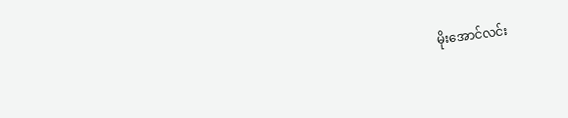မိုးအောင်လင်း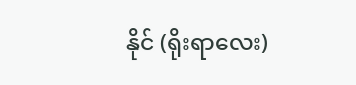နိုင် (ရိုးရာလေး)